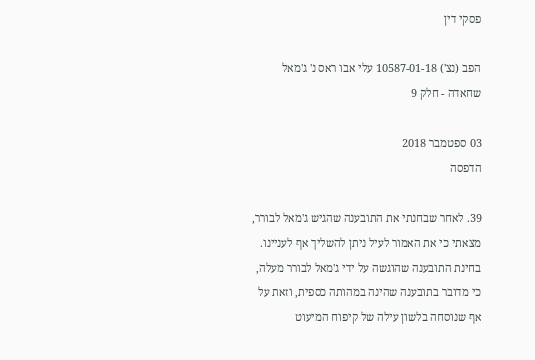פסקי דין

הפב (נצ') 10587-01-18 עלי אבו ראס נ' ג'מאל שחאדה - חלק 9

03 ספטמבר 2018
הדפסה

39. לאחר שבחנתי את התובענה שהגיש ג'מאל לבורר, מצאתי כי את האמור לעיל ניתן להשליך אף לעניינו. בחינת התובענה שהוגשה על ידי ג'מאל לבורר מעלה, כי מדובר בתובענה שהינה במהותה כספית, וזאת על אף שנוסחה בלשון עילה של קיפוח המיעוט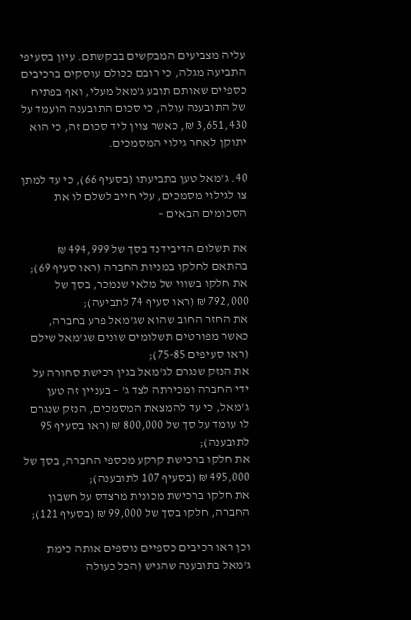עליה מצביעים המבקשים בבקשתם. עיון בסעיפי התביעה מגלה, כי רובם ככולם עוסקים ברכיבים כספיים שאותם תובע ג'מאל מעלי, ואף בפתיח של התובענה עולה, כי סכום התובענה הועמד על 3,651,430 ₪, כאשר צוין ליד סכום זה, כי הוא יתוקן לאחר גילוי המסמכים.

40. ג'מאל טען בתביעתו (בסעיף 66), כי עד למתן צו לגילוי מסמכים, עלי חייב לשלם לו את הסכומים הבאים –

את תשלום הדיבידנד בסך של 494,999 ₪ בהתאם לחלקו במניות החברה (ראו סעיף 69);
את חלקו בשווי של מלאי שנמכר, בסך של 792,000 ₪ (ראו סעיף 74 לתביעה);
את החזר החוב שהוא שג'מאל פרע בחברה, כאשר מפורטים תשלומים שונים שג'מאל שילם (ראו סעיפים 75-85);
את הנזק שנגרם לג'מאל בגין רכישת סחורה על ידי החברה ומכירתה לצד ג' – בעניין זה טען ג'מאל, כי עד להמצאת המסמכים, הנזק שנגרם לו עומד על סך של 800,000 ₪ (ראו בסעיף 95 לתובענה);
את חלקו ברכישת קרקע מכספי החברה, בסך של 495,000 ₪ (בסעיף 107 לתובענה);
את חלקו ברכישת מכונית מרצדס על חשבון החברה, חלקו בסך של 99,000 ₪ (בסעיף 121);

וכן ראו רכיבים כספיים נוספים אותה כימת ג'מאל בתובענה שהגיש (הכל כעולה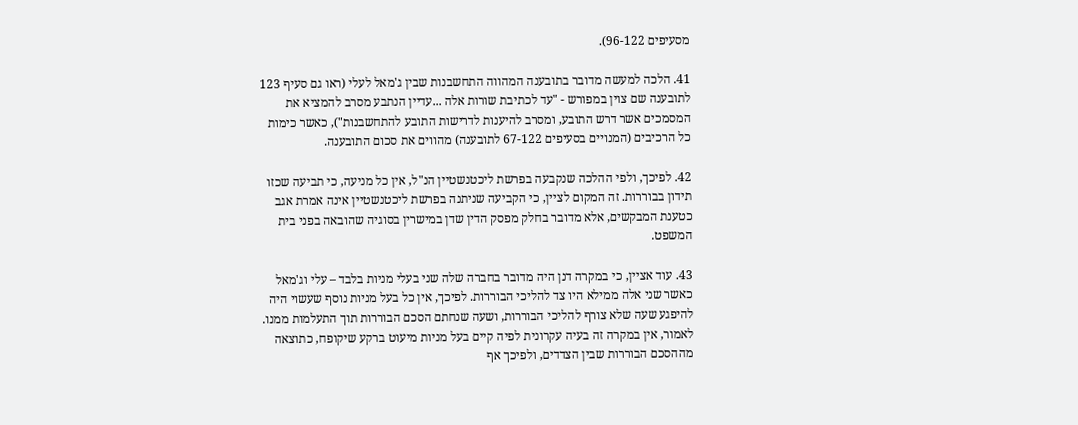מסעיפים 96-122).

41. הלכה למעשה מדובר בתובענה המהווה התחשבנות שבין ג'מאל לעלי (ראו גם סעיף 123 לתובענה שם צוין במפורש - "עד לכתיבת שורות אלה ...עדיין הנתבע מסרב להמציא את המסמכים אשר דרש התובע, ומסרב להיענות לדרישות התובע להתחשבנות"), כאשר כימות כל הרכיבים (המנויים בסעיפים 67-122 לתובענה) מהווים את סכום התובענה.

42. לפיכך, ולפי ההלכה שנקבעה בפרשת ליכטנשטיין הנ"ל, אין כל מניעה, כי תביעה שכזו תידון בבוררות. זה המקום לציין, כי הקביעה שניתנה בפרשת ליכטנשטיין אינה אמרת אגב כטענת המבקשים, אלא מדובר בחלק מפסק הדין שדן במישרין בסוגיה שהובאה בפני בית המשפט.

43. עוד אציין, כי במקרה דנן היה מדובר בחברה שלה שני בעלי מניות בלבד – עלי וג'מאל כאשר שני אלה ממילא היו צד להליכי הבוררות. לפיכך, אין כל בעל מניות נוסף שעשוי היה להיפגע שעה שלא צורף להליכי הבוררות, ושעה שנחתם הסכם הבוררות תוך התעלמות ממנו. לאמור, אין במקרה זה בעיה עקרונית לפיה קיים בעל מניות מיעוט ברקע שיקופח, כתוצאה מההסכם הבוררות שבין הצדדים, ולפיכך אף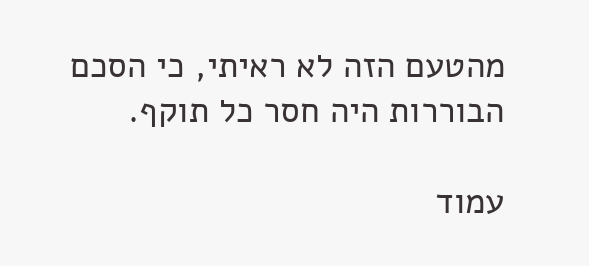מהטעם הזה לא ראיתי, כי הסכם הבוררות היה חסר כל תוקף.

עמוד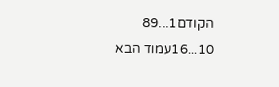הקודם1...89
10...16עמוד הבא